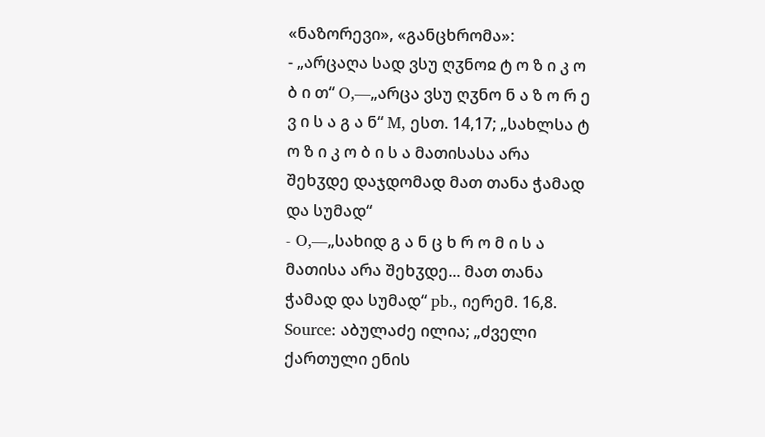«ნაზორევი», «განცხრომა»:
- „არცაღა სად ვსუ ღჳნოჲ ტ ო ზ ი კ ო ბ ი თ“ O,—„არცა ვსუ ღჳნო ნ ა ზ ო რ ე ვ ი ს ა გ ა ნ“ M, ესთ. 14,17; „სახლსა ტ ო ზ ი კ ო ბ ი ს ა მათისასა არა შეხჳდე დაჯდომად მათ თანა ჭამად და სუმად“
- O,―„სახიდ გ ა ნ ც ხ რ ო მ ი ს ა მათისა არა შეხჳდე... მათ თანა ჭამად და სუმად“ pb., იერემ. 16,8.
Source: აბულაძე ილია; „ძველი ქართული ენის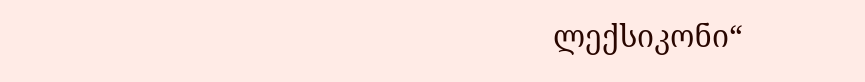ლექსიკონი“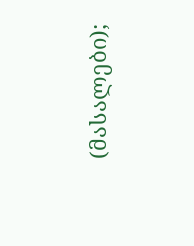(მასალები);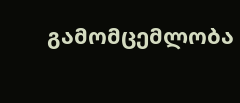გამომცემლობა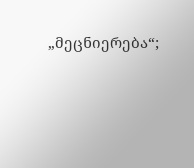„მეცნიერება“;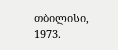თბილისი, 1973.